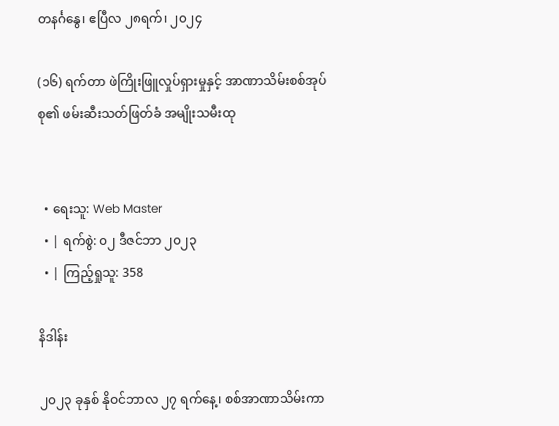တနင်္ဂနွေ၊ ဧပြီလ ၂၈ရက်၊ ၂၀၂၄

(၁၆) ရက်တာ ဖဲကြိုးဖြူလှုပ်ရှားမှုနှင့် အာဏာသိမ်းစစ်အုပ်စု၏ ဖမ်းဆီးသတ်ဖြတ်ခံ အမျိုးသမီးထု


  • ရေးသူ: Web Master
  • | ရက်စွဲ: ၀၂ ဒီဇင်ဘာ ၂၀၂၃
  • | ကြည့်ရှုသူ: 358

နိဒါန်း

၂၀၂၃ ခုနှစ် နိုဝင်ဘာလ ၂၇ ရက်နေ့၊ စစ်အာဏာသိမ်းကာ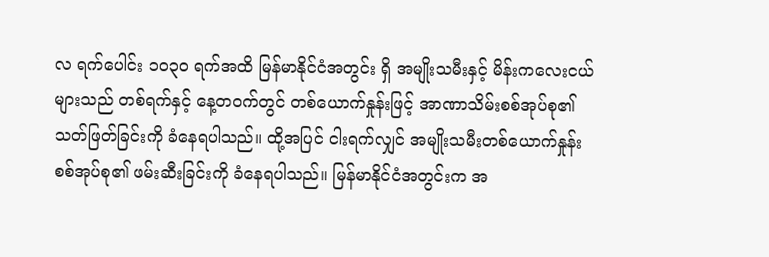လ ရက်ပေါင်း ၁၀၃၀ ရက်အထိ မြန်မာနိုင်ငံအတွင်း ရှိ အမျိုးသမီးနှင့် မိန်းကလေးငယ်များသည် တစ်ရက်နှင့် နေ့တဝက်တွင် တစ်ယောက်နှုန်းဖြင့် အာဏာသိမ်းစစ်အုပ်စု၏ သတ်ဖြတ်ခြင်းကို ခံနေရပါသည်။ ထို့အပြင် ငါးရက်လျှင် အမျိုးသမီးတစ်ယောက်နှုန်း စစ်အုပ်စု၏ ဖမ်းဆီးခြင်းကို ခံနေရပါသည်။ မြန်မာနိုင်ငံအတွင်းက အ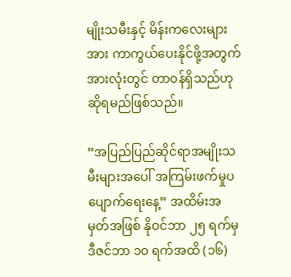မျိုးသမီးနှင့် မိန်းကလေးများအား ကာကွယ်ပေးနိုင်ဖို့အတွက် အားလုံးတွင် တာဝန်ရှိသည်ဟု ဆိုရမည်ဖြစ်သည်။

“အပြည်ပြည်ဆိုင်ရာအမျိုးသမီးများအပေါ် အကြမ်းဖက်မှုပပျောက်ရေးနေ့” အထိမ်းအမှတ်အဖြစ် နိုဝင်ဘာ ၂၅ ရက်မှ ဒီဇင်ဘာ ၁၀ ရက်အထိ (၁၆)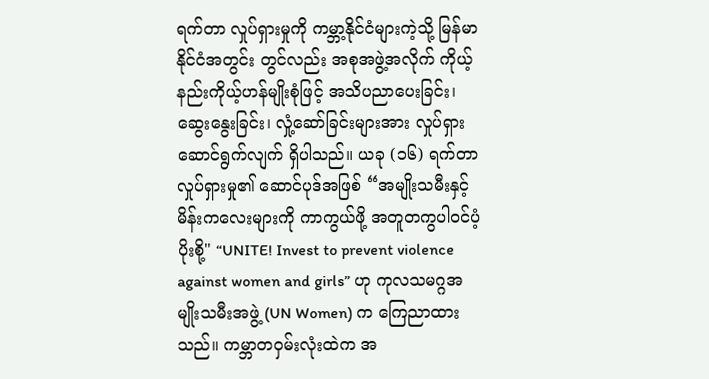ရက်တာ လှုပ်ရှားမှုကို ကမ္ဘာ့နိုင်ငံများကဲ့သို့ မြန်မာနိုင်ငံအတွင်း တွင်လည်း အစုအဖွဲ့အလိုက် ကိုယ့်နည်းကိုယ့်ဟန်မျိုးစုံဖြင့် အသိပညာပေးခြင်း၊ ဆွေးနွေးခြင်း၊ လှုံ့ဆော်ခြင်းများအား လှုပ်ရှားဆောင်ရွက်လျက် ရှိပါသည်။ ယခု (၁၆) ရက်တာ လှုပ်ရှားမှု၏ ဆောင်ပုဒ်အဖြစ် “အမျိုးသမီးနှင့် မိန်းကလေးများကို ကာကွယ်ဖို့ အတူတကွပါဝင်ပံ့ပိုးစို့" “UNITE! Invest to prevent violence against women and girls” ဟု ကုလသမဂ္ဂအမျိုးသမီးအဖွဲ့ (UN Women) က ကြေညာထားသည်။ ကမ္ဘာတဝှမ်းလုံးထဲက အ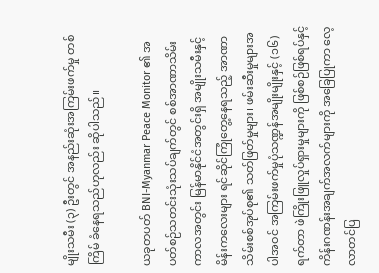မျိုးသမီး (၃) ဦးတွင် အနည်းဆုံးအကြမ်းဖက်မှု တစ်ကြိမ် ခံနေရသည်ဟုလည်း ဆိုပါသည်။

ယခုတပတ် BNI-Myanmar Peace Monitor ၏ အပတ်စဉ်သတင်းသုံးသပ်ချက်တွင် စစ်အာဏာသိမ်း ကာလအတွင်း မြန်မာနိုင်ငံအတွင်းရှိ အမျိုးသမီးနှင့် မိန်းကလေးများ ရင်ဆိုင်ကြုံတွေ့နေရသည့် အာဏာသိမ်းစစ်အုပ်စု၏ သတ်ဖြတ်မှုများ၊ ဖမ်းဆီးမှုများအပါအဝင် အကြမ်းဖက်မှုပုံသဏ္ဍန်အမျိုးမျိုးနှင့် (၁၆) ရက်တာ ဖဲကြိုးဖြူလှုပ်ရှားမှုများကို ဖြစ်စဉ်ဖြစ်ရပ်နှင့် ကိန်းဂဏန်းအချက်အလက်များကို အခြေပြုကာ လေ့လာတင်ပြ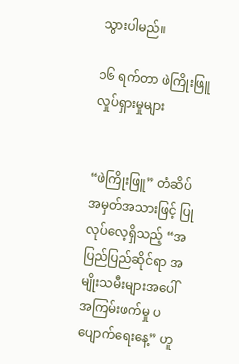သွားပါမည်။

၁၆ ရက်တာ ဖဲကြိုးဖြူလှုပ်ရှားမှုများ


“ဖဲကြိုးဖြူ” တံဆိပ် အမှတ်အသားဖြင့် ပြုလုပ်လေ့ရှိသည့် “အပြည်ပြည်ဆိုင်ရာ အမျိုးသမီးများအပေါ် အကြမ်းဖက်မှု ပပျောက်ရေးနေ့” ဟူ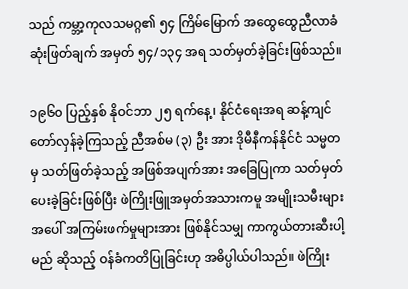သည် ကမ္ဘာ့ကုလသမဂ္ဂ၏ ၅၄ ကြိမ်မြောက် အထွေထွေညီလာခံ ဆုံးဖြတ်ချက် အမှတ် ၅၄/၁၃၄ အရ သတ်မှတ်ခဲ့ခြင်းဖြစ်သည်။

၁၉၆၀ ပြည့်နှစ် နိုဝင်ဘာ ၂၅ ရက်နေ့၊ နိုင်ငံရေးအရ ဆန့်ကျင်တော်လှန်ခဲ့ကြသည့် ညီအစ်မ (၃) ဦး အား ဒိုမီနီကန်နိုင်ငံ သမ္မတမှ သတ်ဖြတ်ခဲ့သည့် အဖြစ်အပျက်အား အခြေပြုကာ သတ်မှတ်ပေးခဲ့ခြင်းဖြစ်ပြီး ဖဲကြိုးဖြူအမှတ်အသားကမူ အမျိုးသမီးများအပေါ် အကြမ်းဖက်မှုများအား ဖြစ်နိုင်သမျှ ကာကွယ်တားဆီးပါ့မည် ဆိုသည့် ဝန်ခံကတိပြုခြင်းဟု အဓိပ္ပါယ်ပါသည်။ ဖဲကြိုး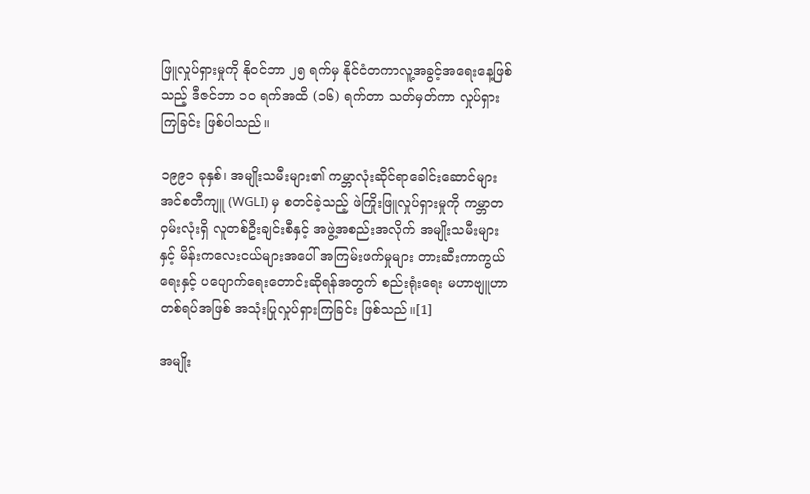ဖြူလှုပ်ရှားမှုကို နိုဝင်ဘာ ၂၅ ရက်မှ နိုင်ငံတကာလူ့အခွင့်အရေးနေ့ဖြစ်သည့် ဒီဇင်ဘာ ၁၀ ရက်အထိ (၁၆) ရက်တာ သတ်မှတ်ကာ လှုပ်ရှားကြခြင်း ဖြစ်ပါသည်။

၁၉၉၁ ခုနှစ်၊ အမျိုးသမီးများ၏ ကမ္ဘာလုံးဆိုင်ရာခေါင်းဆောင်များအင်စတီကျူ (WGLI) မှ စတင်ခဲ့သည့် ဖဲကြိုးဖြူလှုပ်ရှားမှုကို ကမ္ဘာတဝှမ်းလုံးရှိ လူတစ်ဦးချင်းစီနှင့် အဖွဲ့အစည်းအလိုက် အမျိုးသမီးများနှင့် မိန်းကလေးငယ်များအပေါ် အကြမ်းဖက်မှုများ တားဆီးကာကွယ်ရေးနှင့် ပပျောက်ရေးတောင်းဆိုရန်အတွက် စည်းရုံးရေး မဟာဗျူဟာတစ်ရပ်အဖြစ် အသုံးပြုလှုပ်ရှားကြခြင်း ဖြစ်သည်။[1]

အမျိုး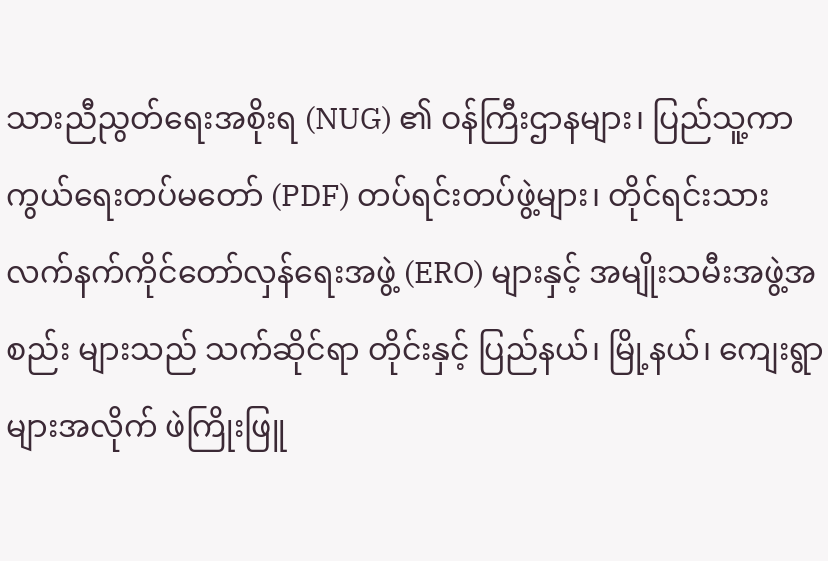သားညီညွတ်ရေးအစိုးရ (NUG) ၏ ဝန်ကြီးဌာနများ၊ ပြည်သူ့ကာကွယ်ရေးတပ်မတော် (PDF) တပ်ရင်းတပ်ဖွဲ့များ၊ တိုင်ရင်းသားလက်နက်ကိုင်တော်လှန်ရေးအဖွဲ့ (ERO) များနှင့် အမျိုးသမီးအဖွဲ့အစည်း များသည် သက်ဆိုင်ရာ တိုင်းနှင့် ပြည်နယ်၊ မြို့နယ်၊ ကျေးရွာများအလိုက် ဖဲကြိုးဖြူ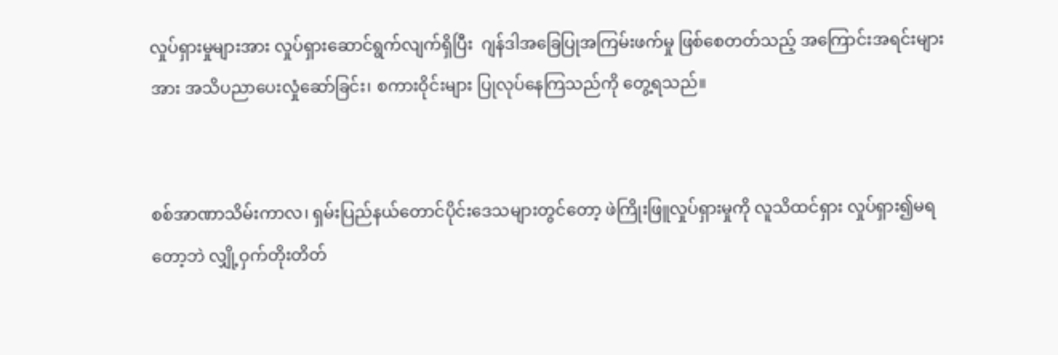လှုပ်ရှားမှုများအား လှုပ်ရှားဆောင်ရွက်လျက်ရှိပြီး  ဂျန်ဒါအခြေပြုအကြမ်းဖက်မှု ဖြစ်စေတတ်သည့် အကြောင်းအရင်းများအား အသိပညာပေးလှုံဆော်ခြင်း၊ စကားဝိုင်းများ ပြုလုပ်နေကြသည်ကို တွေ့ရသည်။


စစ်အာဏာသိမ်းကာလ၊ ရှမ်းပြည်နယ်တောင်ပိုင်းဒေသများတွင်တော့ ဖဲကြိုးဖြူလှုပ်ရှားမှုကို လူသိထင်ရှား လှုပ်ရှား၍မရတော့ဘဲ လျှို့ဝှက်တိုးတိတ်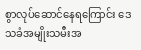စွာလုပ်ဆောင်နေရကြောင်း ဒေသခံအမျိုးသမီးအ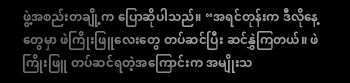ဖွဲ့အစည်းတချို့က ပြောဆိုပါသည်။ “အရင်တုန်းက ဒီလိုနေ့တွေမှာ ဖဲကြိုးဖြူလေးတွေ တပ်ဆင်ပြီး ဆင်နွှဲကြတယ်။ ဖဲကြိုးဖြူ တပ်ဆင်ရတဲ့အကြောင်းက အမျိုးသ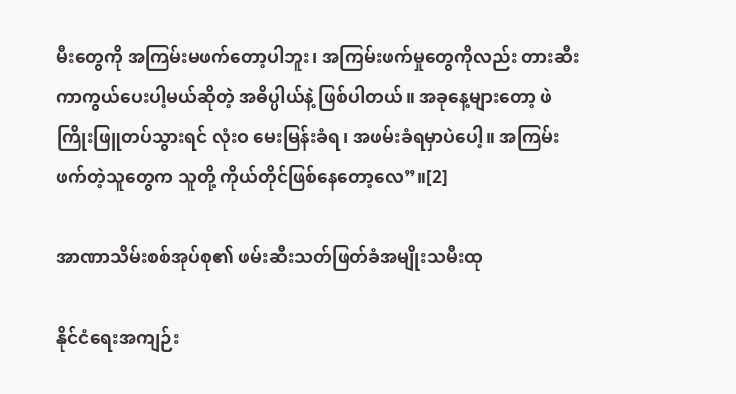မီးတွေကို အကြမ်းမဖက်တော့ပါဘူး၊ အကြမ်းဖက်မှုတွေကိုလည်း တားဆီးကာကွယ်ပေးပါ့မယ်ဆိုတဲ့ အဓိပ္ပါယ်နဲ့ ဖြစ်ပါတယ်။ အခုနေ့များတော့ ဖဲကြိုးဖြူတပ်သွားရင် လုံးဝ မေးမြန်းခံရ၊ အဖမ်းခံရမှာပဲပေါ့။ အကြမ်းဖက်တဲ့သူတွေက သူတို့ ကိုယ်တိုင်ဖြစ်နေတော့လေ”။[2]

အာဏာသိမ်းစစ်အုပ်စု၏ ဖမ်းဆီးသတ်ဖြတ်ခံအမျိုးသမီးထု

နိုင်ငံရေးအကျဉ်း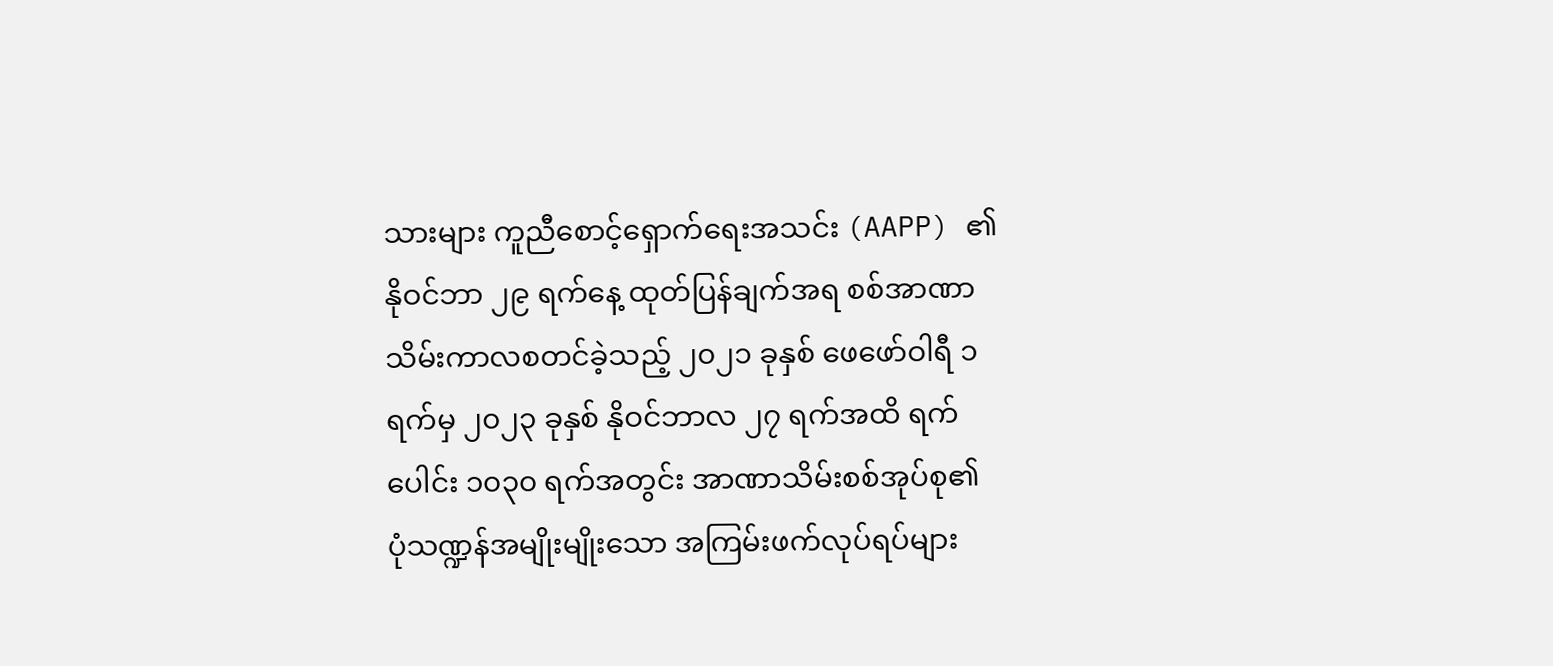သားများ ကူညီစောင့်ရှောက်ရေးအသင်း (AAPP) ၏ နိုဝင်ဘာ ၂၉ ရက်နေ့ ထုတ်ပြန်ချက်အရ စစ်အာဏာသိမ်းကာလစတင်ခဲ့သည့် ၂၀၂၁ ခုနှစ် ဖေဖော်ဝါရီ ၁ ရက်မှ ၂၀၂၃ ခုနှစ် နိုဝင်ဘာလ ၂၇ ရက်အထိ ရက်ပေါင်း ၁၀၃၀ ရက်အတွင်း အာဏာသိမ်းစစ်အုပ်စု၏ ပုံသဏ္ဍန်အမျိုးမျိုးသော အကြမ်းဖက်လုပ်ရပ်များ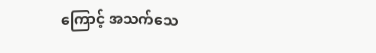ကြောင့် အသက်သေ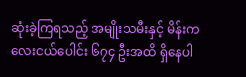ဆုံးခဲ့ကြရသည့် အမျိုးသမီးနှင့် မိန်းကလေးငယ်ပေါင်း ၆၇၄ ဦးအထိ ရှိနေပါ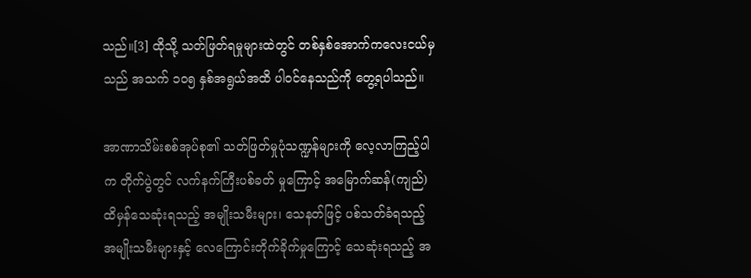သည်။[3] ထိုသို့ သတ်ဖြတ်ရမှုများထဲတွင် တစ်နှစ်အောက်ကလေးငယ်မှသည် အသက် ၁၀၅ နှစ်အရွယ်အထိ ပါဝင်နေသည်ကို တွေ့ရပါသည်။

အာဏာသိမ်းစစ်အုပ်စု၏ သတ်ဖြတ်မှုပုံသဏ္ဍန်များကို လေ့လာကြည့်ပါက တိုက်ပွဲတွင် လက်နက်ကြီးပစ်ခတ် မှုကြောင့် အမြောက်ဆန်(ကျည်)ထိမှန်သေဆုံးရသည့် အမျိုးသမီးများ၊ သေနတ်ဖြင့် ပစ်သတ်ခံရသည့် အမျိုးသမီးများနှင့် လေကြောင်းတိုက်ခိုက်မှုကြောင့် သေဆုံးရသည့် အ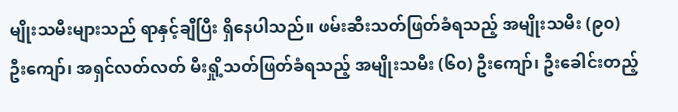မျိုးသမီးများသည် ရာနှင့်ချီပြီး ရှိနေပါသည်။ ဖမ်းဆီးသတ်ဖြတ်ခံရသည့် အမျိုးသမီး (၉၀) ဦးကျော်၊ အရှင်လတ်လတ် မီးရှို့သတ်ဖြတ်ခံရသည့် အမျိုးသမီး (၆၀) ဦးကျော်၊ ဦးခေါင်းတည့်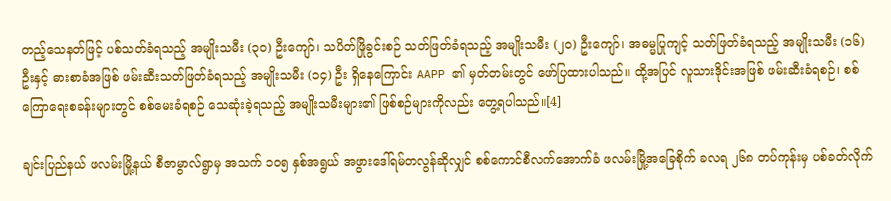တည့်သေနတ်ဖြင့် ပစ်သတ်ခံရသည့် အမျိုးသမီး (၃၀) ဦးကျော်၊ သပိတ်ဖြိုခွင်းစဉ် သတ်ဖြတ်ခံရသည့် အမျိုးသမီး (၂၀) ဦးကျော်၊ အဓမ္မပြုကျင့် သတ်ဖြတ်ခံရသည့် အမျိုးသမီး (၁၆) ဦးနှင့် ဓားစာခံအဖြစ် ဖမ်းဆီးသတ်ဖြတ်ခံရသည့် အမျိုးသမီး (၁၄) ဦး ရှိနေကြောင်း AAPP ၏ မှတ်တမ်းတွင် ဖော်ပြထားပါသည်။ ထို့အပြင် လူသားဒိုင်းအဖြစ် ဖမ်းဆီးခံရစဉ်၊ စစ်ကြောရေးစခန်းများတွင် စစ်မေးခံရစဉ် သေဆုံးခဲ့ရသည့် အမျိုးသမီးများ၏ ဖြစ်စဉ်များကိုလည်း တွေ့ရပါသည်။[4]

ချင်းပြည်နယ် ဖလမ်းမြို့နယ် စီဇာမွာလ်ရွာမှ အသက် ၁၀၅ နှစ်အရွယ် အဖွားဒေါ်ရမ်တလွန်ဆိုလျှင် စစ်ကောင်စီလက်အောက်ခံ ဖလမ်းမြို့အခြေစိုက် ခလရ ၂၆၈ တပ်ကုန်းမှ ပစ်ခတ်လိုက်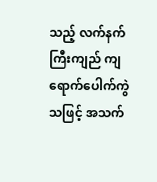သည့် လက်နက်ကြီးကျည် ကျရောက်ပေါက်ကွဲသဖြင့် အသက်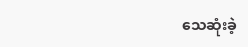သေဆုံးခဲ့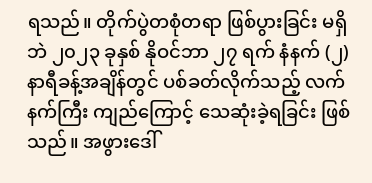ရသည်။ တိုက်ပွဲတစုံတရာ ဖြစ်ပွားခြင်း မရှိဘဲ ၂၀၂၃ ခုနှစ် နိုဝင်ဘာ ၂၇ ရက် နံနက် (၂) နာရီခန့်အချိန်တွင် ပစ်ခတ်လိုက်သည့် လက်နက်ကြီး ကျည်ကြောင့် သေဆုံးခဲ့ရခြင်း ဖြစ်သည်။ အဖွားဒေါ်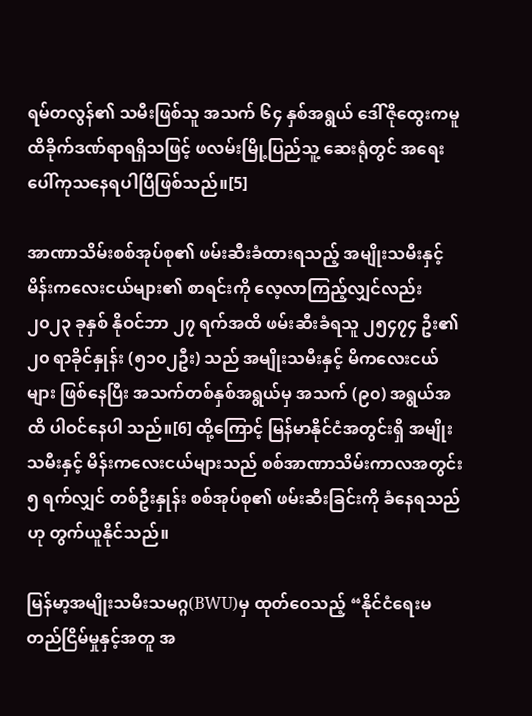ရမ်တလွန်၏ သမီးဖြစ်သူ အသက် ၆၄ နှစ်အရွယ် ဒေါ်ဇိုထွေးကမူ ထိခိုက်ဒဏ်ရာရရှိသဖြင့် ဖလမ်းမြို့ပြည်သူ့ ဆေးရုံတွင် အရေးပေါ်ကုသနေရပါပြီဖြစ်သည်။[5]

အာဏာသိမ်းစစ်အုပ်စု၏ ဖမ်းဆီးခံထားရသည့် အမျိုးသမီးနှင့် မိန်းကလေးငယ်များ၏ စာရင်းကို လေ့လာကြည့်လျှင်လည်း ၂၀၂၃ ခုနှစ် နိုဝင်ဘာ ၂၇ ရက်အထိ ဖမ်းဆီးခံရသူ ၂၅၄၇၄ ဦး၏ ၂၀ ရာခိုင်နှုန်း (၅၁၀၂ဦး) သည် အမျိုးသမီးနှင့် မိကလေးငယ်များ ဖြစ်နေပြီး အသက်တစ်နှစ်အရွယ်မှ အသက် (၉၀) အရွယ်အထိ ပါဝင်နေပါ သည်။[6] ထို့ကြောင့် မြန်မာနိုင်ငံအတွင်းရှိ အမျိုးသမီးနှင့် မိန်းကလေးငယ်များသည် စစ်အာဏာသိမ်းကာလအတွင်း ၅ ရက်လျှင် တစ်ဦးနှုန်း စစ်အုပ်စု၏ ဖမ်းဆီးခြင်းကို ခံနေရသည်ဟု တွက်ယူနိုင်သည်။

မြန်မာ့အမျိုးသမီးသမဂ္ဂ(BWU)မှ ထုတ်ဝေသည့် “နိုင်ငံရေးမတည်ငြိမ်မှုနှင့်အတူ အ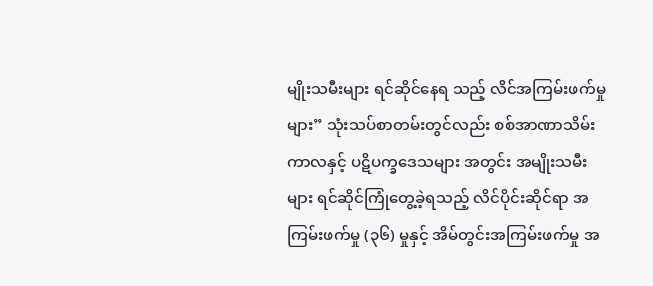မျိုးသမီးများ ရင်ဆိုင်နေရ သည့် လိင်အကြမ်းဖက်မှုများ” သုံးသပ်စာတမ်းတွင်လည်း စစ်အာဏာသိမ်းကာလနှင့် ပဋိပက္ခဒေသများ အတွင်း အမျိုးသမီးများ ရင်ဆိုင်ကြုံတွေ့ခဲ့ရသည့် လိင်ပိုင်းဆိုင်ရာ အကြမ်းဖက်မှု (၃၆) မှုနှင့် အိမ်တွင်းအကြမ်းဖက်မှု အ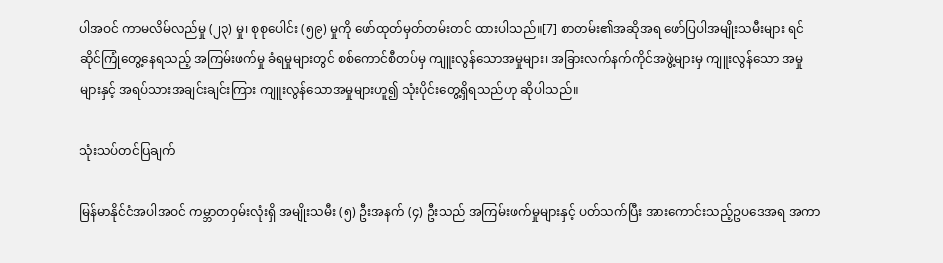ပါအဝင် ကာမလိမ်လည်မှု (၂၃) မှု၊ စုစုပေါင်း (၅၉) မှုကို ဖော်ထုတ်မှတ်တမ်းတင် ထားပါသည်။[7] စာတမ်း၏အဆိုအရ ဖော်ပြပါအမျိုးသမီးများ ရင်ဆိုင်ကြုံတွေ့နေရသည့် အကြမ်းဖက်မှု ခံရမှုများတွင် စစ်ကောင်စီတပ်မှ ကျူးလွန်သောအမှုများ၊ အခြားလက်နက်ကိုင်အဖွဲ့များမှ ကျူးလွန်သော အမှုများနှင့် အရပ်သားအချင်းချင်းကြား ကျူးလွန်သောအမှုများဟူ၍ သုံးပိုင်းတွေ့ရှိရသည်ဟု ဆိုပါသည်။

သုံးသပ်တင်ပြချက်

မြန်မာနိုင်ငံအပါအဝင် ကမ္ဘာတဝှမ်းလုံးရှိ အမျိုးသမီး (၅) ဦးအနက် (၄) ဦးသည် အကြမ်းဖက်မှုများနှင့် ပတ်သက်ပြီး အားကောင်းသည့်ဥပဒေအရ အကာ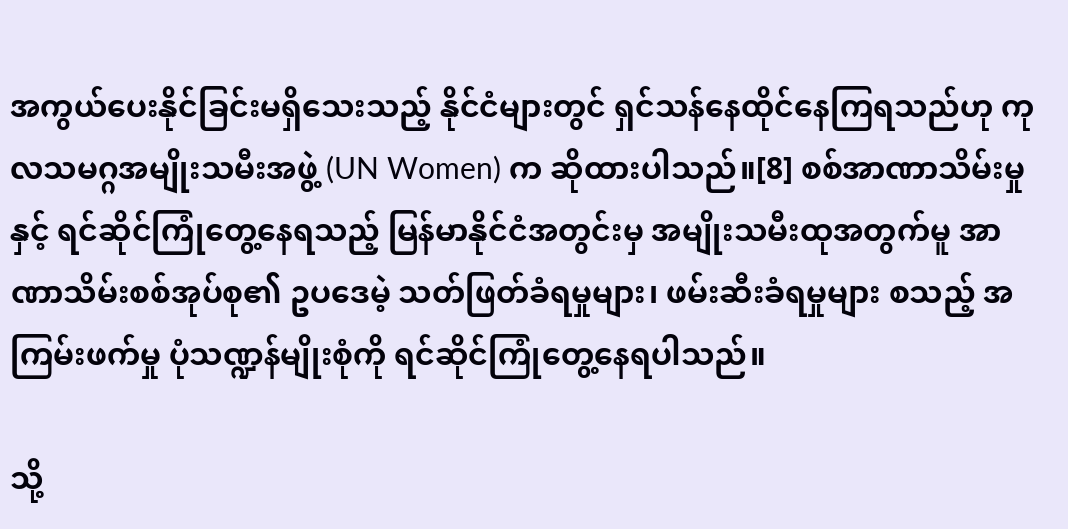အကွယ်ပေးနိုင်ခြင်းမရှိသေးသည့် နိုင်ငံများတွင် ရှင်သန်နေထိုင်နေကြရသည်ဟု ကုလသမဂ္ဂအမျိုးသမီးအဖွဲ့ (UN Women) က ဆိုထားပါသည်။[8] စစ်အာဏာသိမ်းမှုနှင့် ရင်ဆိုင်ကြုံတွေ့နေရသည့် မြန်မာနိုင်ငံအတွင်းမှ အမျိုးသမီးထုအတွက်မူ အာဏာသိမ်းစစ်အုပ်စု၏ ဥပဒေမဲ့ သတ်ဖြတ်ခံရမှုများ၊ ဖမ်းဆီးခံရမှုများ စသည့် အကြမ်းဖက်မှု ပုံသဏ္ဍန်မျိုးစုံကို ရင်ဆိုင်ကြုံတွေ့နေရပါသည်။

သို့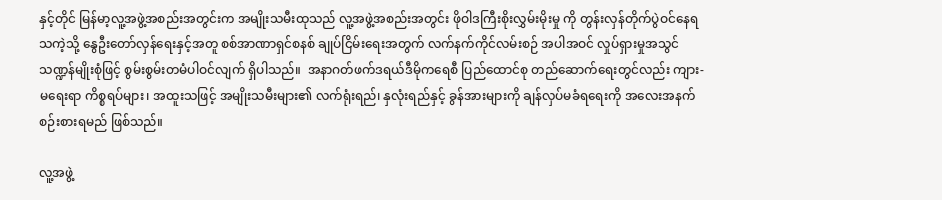နှင့်တိုင် မြန်မာ့လူ့အဖွဲ့အစည်းအတွင်းက အမျိုးသမီးထုသည် လူ့အဖွဲ့အစည်းအတွင်း ဖိုဝါဒကြီးစိုးလွှမ်းမိုးမှု ကို တွန်းလှန်တိုက်ပွဲဝင်နေရသကဲ့သို့ နွေဦးတော်လှန်ရေးနှင့်အတူ စစ်အာဏာရှင်စနစ် ချုပ်ငြိမ်းရေးအတွက် လက်နက်ကိုင်လမ်းစဉ် အပါအဝင် လှုပ်ရှားမှုအသွင်သဏ္ဍန်မျိုးစုံဖြင့် စွမ်းစွမ်းတမံပါဝင်လျက် ရှိပါသည်။  အနာဂတ်ဖက်ဒရယ်ဒီမိုကရေစီ ပြည်ထောင်စု တည်ဆောက်ရေးတွင်လည်း ကျား-မရေးရာ ကိစ္စရပ်များ၊ အထူးသဖြင့် အမျိုးသမီးများ၏ လက်ရုံးရည်၊ နှလုံးရည်နှင့် ခွန်အားများကို ချန်လှပ်မခံရရေးကို အလေးအနက် စဉ်းစားရမည် ဖြစ်သည်။

လူ့အဖွဲ့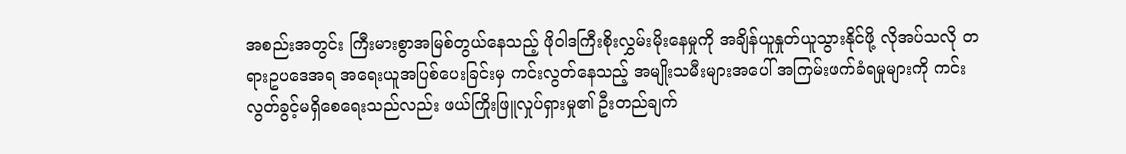အစည်းအတွင်း ကြီးမားစွာအမြစ်တွယ်နေသည့် ဖိုဝါဒကြီးစိုးလွှမ်းမိုးနေမှုကို အချိန်ယူနှုတ်ယူသွားနိုင်ဖို့ လိုအပ်သလို တရားဥပဒေအရ အရေးယူအပြစ်ပေးခြင်းမှ ကင်းလွတ်နေသည့် အမျိုးသမီးများအပေါ် အကြမ်းဖက်ခံရမှုများကို ကင်းလွတ်ခွင့်မရှိစေရေးသည်လည်း ဖယ်ကြိုးဖြူလှုပ်ရှားမှု၏ ဦးတည်ချက်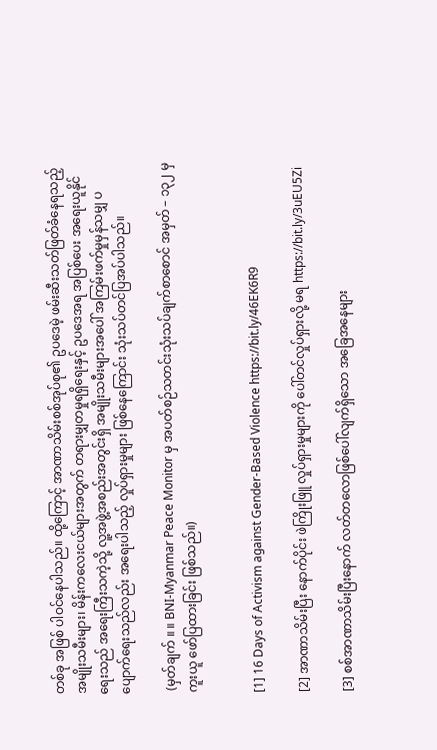တစ်ခု အဖြစ် ပါဝင်နေပါသည်။ ထို့ကြောင့် အာဏာသိမ်းစစ်အုပ်စု၏ ဥပဒေမဲ့ ဖမ်းဆီးသတ်ဖြတ်ခံနေရသည့် အမျိုးသမီးများ၊ မိန်းကလေးငယ်များအတွက် တရားမျှတမှုရရှိရေးနှင့် ဥပဒေအရ အပြစ်ပေး အရေးယူနိုင်ရေးသည် အရေးကြီးသကဲ့သို့ လူ့အဖွဲ့အစည်းအတွင်းရှိ အမျိုးသမီးများအပေါ် အကြမ်းဖက်မှုမှန်သမျှ ပပျောက်ရေးသည်လည်း အရေးပါသည့် လှုပ်ရှားမှုများ ဖြစ်နေကြောင်း သုံးသပ်တင်ပြအပ်ပါသည်။

 (မှတ်ချက် ။ ။ BNI-Myanmar Peace Monitor မှ အပတ်စဉ်သတင်းသုံးသပ်ချက်စာစောင် အမှတ် – ၁၃၂ မှ ကူးယူ ဖော်ပြထားခြင်း ဖြစ်သည်။)


[1] 16 Days of Activism against Gender-Based Violence https://bit.ly/46EK6R9

[2] အာဏာသိမ်းပြီး နောက်ပိုင်း ဖဲကြိုးဖြူ လှုပ်ရှားမှုများကို ပေါ်တင်လှုပ်ရှားလို့ မရ https://bit.ly/3uEU5Zi

[3] စစ်အာဏာသိမ်းပြီးနောက် လတ်တလောဖြစ်ပေါ်လျက်ရှိသော အခြေအနေများ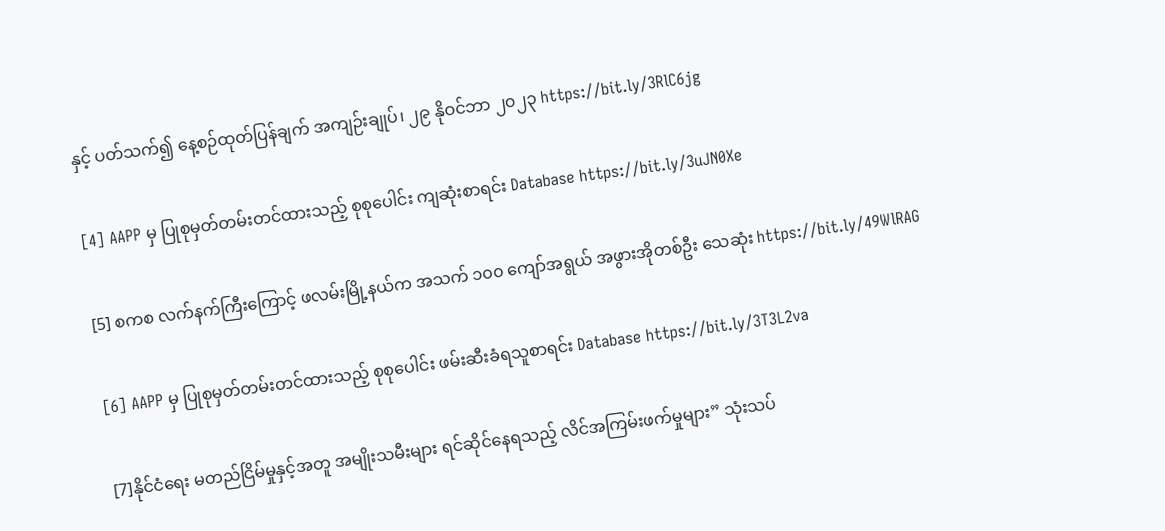နှင့် ပတ်သက်၍ နေ့စဉ်ထုတ်ပြန်ချက် အကျဉ်းချုပ်၊ ၂၉ နိုဝင်ဘာ ၂၀၂၃ https://bit.ly/3RlC6jg

[4] AAPP မှ ပြုစုမှတ်တမ်းတင်ထားသည့် စုစုပေါင်း ကျဆုံးစာရင်း Database https://bit.ly/3uJN0Xe

[5] စကစ လက်နက်ကြီးကြောင့် ဖလမ်းမြို့နယ်က အသက် ၁၀၀ ကျော်အရွယ် အဖွားအိုတစ်ဦး သေဆုံး https://bit.ly/49WlRAG

[6] AAPP မှ ပြုစုမှတ်တမ်းတင်ထားသည့် စုစုပေါင်း ဖမ်းဆီးခံရသူစာရင်း Database https://bit.ly/3T3L2va

[7]နိုင်ငံရေး မတည်ငြိမ်မှုနှင့်အတူ အမျိုးသမီးများ ရင်ဆိုင်နေရသည့် လိင်အကြမ်းဖက်မှုများ” သုံးသပ်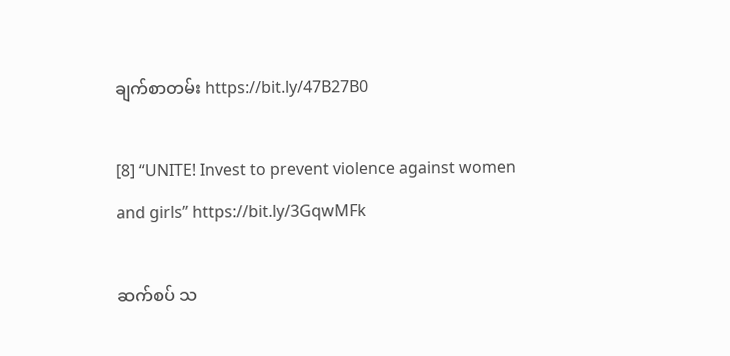ချက်စာတမ်း https://bit.ly/47B27B0

[8] “UNITE! Invest to prevent violence against women and girls” https://bit.ly/3GqwMFk

ဆက်စပ် သ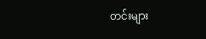တင်းများ